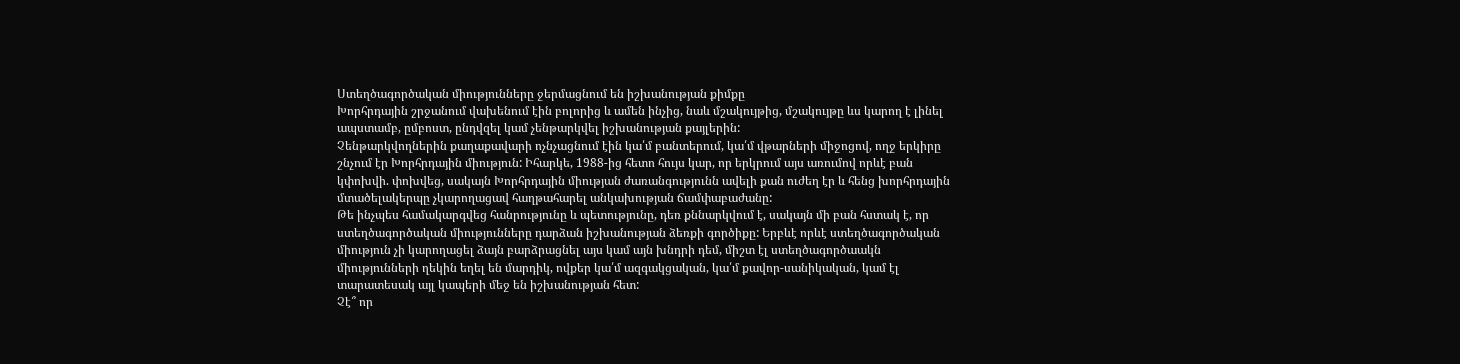Ստեղծագործական միությունները ջերմացնում են իշխանության քիմքը
Խորհրդային շրջանում վախենում էին բոլորից և ամեն ինչից, նաև մշակույթից, մշակույթը ևս կարող է լինել ապստամբ, ըմբոստ, ընդվզել կամ չենթարկվել իշխանության քայլերին:
Չենթարկվողներին քաղաքավարի ոչնչացնում էին կա՛մ բանտերում, կա՛մ վթարների միջոցով, ողջ երկիրը շնչում էր Խորհրդային միություն: Իհարկե, 1988-ից հետո հույս կար, որ երկրում այս առումով որևէ բան կփոխվի. փոխվեց, սակայն Խորհրդային միության ժառանգությունն ավելի քան ուժեղ էր և հենց խորհրդային մտածելակերպը չկարողացավ հաղթահարել անկախության ճամփաբաժանը:
Թե ինչպես համակարգվեց հանրությունը և պետությունը, դեռ քննարկվում է, սակայն մի բան հստակ է, որ ստեղծագործական միությունները դարձան իշխանության ձեռքի գործիքը: Երբևէ որևէ ստեղծագործական միություն չի կարողացել ձայն բարձրացնել այս կամ այն խնդրի դեմ, միշտ էլ ստեղծագործաակն միությունների ղեկին եղել են մարդիկ, ովքեր կա՛մ ազգակցական, կա՛մ քավոր-սանիկական, կամ էլ տարատեսակ այլ կապերի մեջ են իշխանության հետ:
Չէ՞ որ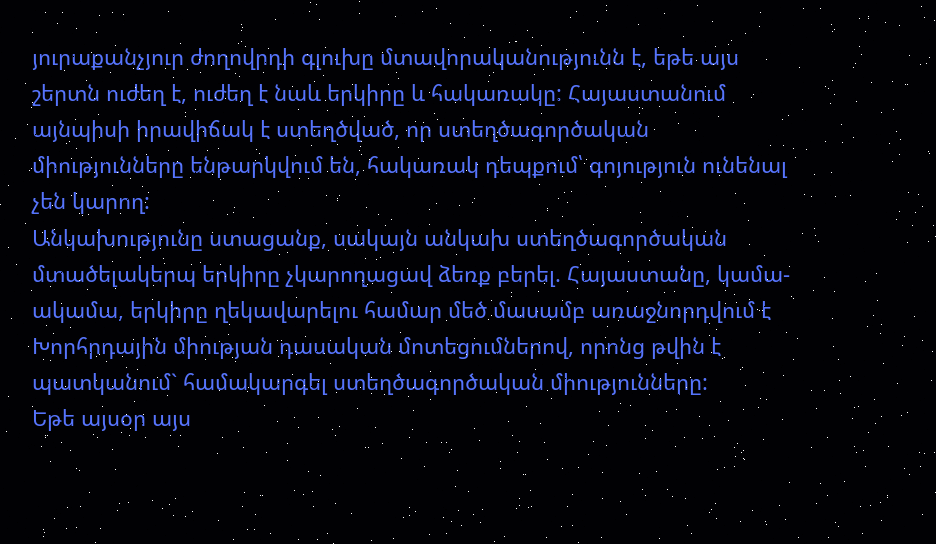յուրաքանչյուր ժողովրդի գլուխը մտավորականությունն է, եթե այս շերտն ուժեղ է, ուժեղ է նաև երկիրը և հակառակը: Հայաստանում այնպիսի իրավիճակ է ստեղծված, որ ստեղծագործական միությունները ենթարկվում են, հակառակ դեպքում՝ գոյություն ունենալ չեն կարող:
Անկախությունը ստացանք, սակայն անկախ ստեղծագործական մտածելակերպ երկիրը չկարողացավ ձեռք բերել. Հայաստանը, կամա-ակամա, երկիրը ղեկավարելու համար մեծ մասամբ առաջնորդվում է Խորհրդային միության դասական մոտեցումներով, որոնց թվին է պատկանում` համակարգել ստեղծագործական միությունները:
Եթե այսօր այս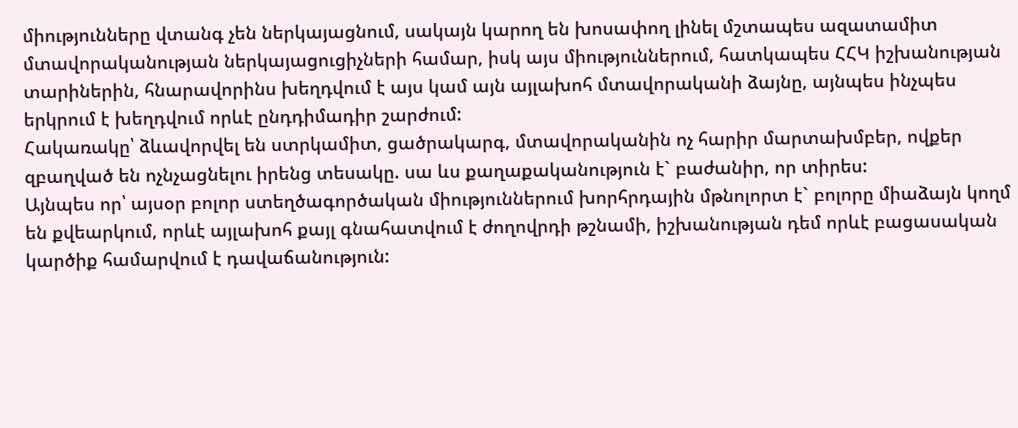միությունները վտանգ չեն ներկայացնում, սակայն կարող են խոսափող լինել մշտապես ազատամիտ մտավորականության ներկայացուցիչների համար, իսկ այս միություններում, հատկապես ՀՀԿ իշխանության տարիներին, հնարավորինս խեղդվում է այս կամ այն այլախոհ մտավորականի ձայնը, այնպես ինչպես երկրում է խեղդվում որևէ ընդդիմադիր շարժում:
Հակառակը՝ ձևավորվել են ստրկամիտ, ցածրակարգ, մտավորականին ոչ հարիր մարտախմբեր, ովքեր զբաղված են ոչնչացնելու իրենց տեսակը. սա ևս քաղաքականություն է` բաժանիր, որ տիրես:
Այնպես որ՝ այսօր բոլոր ստեղծագործական միություններում խորհրդային մթնոլորտ է` բոլորը միաձայն կողմ են քվեարկում, որևէ այլախոհ քայլ գնահատվում է ժողովրդի թշնամի, իշխանության դեմ որևէ բացասական կարծիք համարվում է դավաճանություն: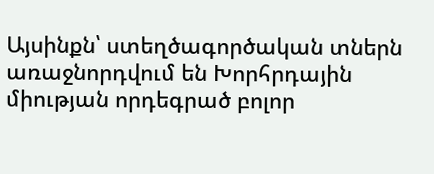Այսինքն՝ ստեղծագործական տներն առաջնորդվում են Խորհրդային միության որդեգրած բոլոր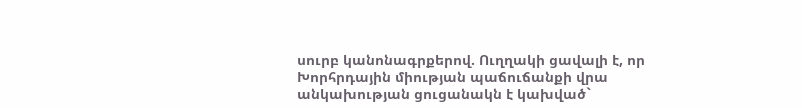սուրբ կանոնագրքերով. Ուղղակի ցավալի է, որ Խորհրդային միության պաճուճանքի վրա անկախության ցուցանակն է կախված`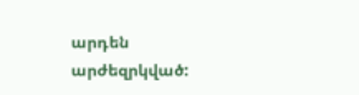արդեն արժեզրկված: